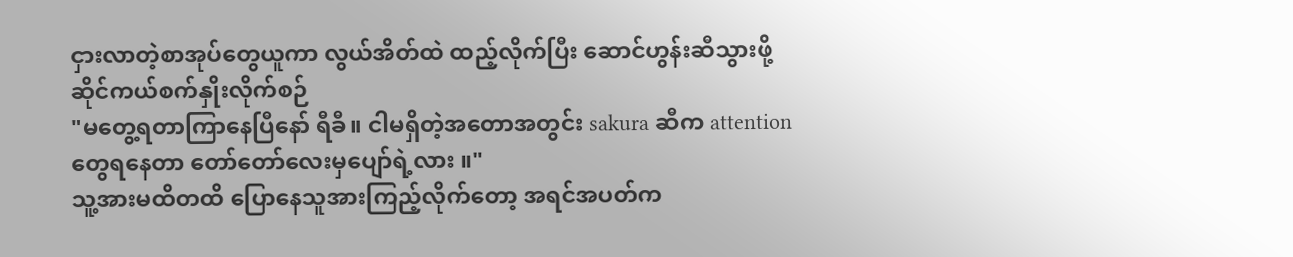ငှားလာတဲ့စာအုပ်တွေယူကာ လွယ်အိတ်ထဲ ထည့်လိုက်ပြီး ဆောင်ဟွန်းဆီသွားဖို့ ဆိုင်ကယ်စက်နှိုးလိုက်စဉ်
"မတွေ့ရတာကြာနေပြီနော် ရီခီ။ ငါမရှိတဲ့အတောအတွင်း sakura ဆီက attention တွေရနေတာ တော်တော်လေးမှပျော်ရဲ့လား ။"
သူ့အားမထိတထိ ပြောနေသူအားကြည့်လိုက်တော့ အရင်အပတ်က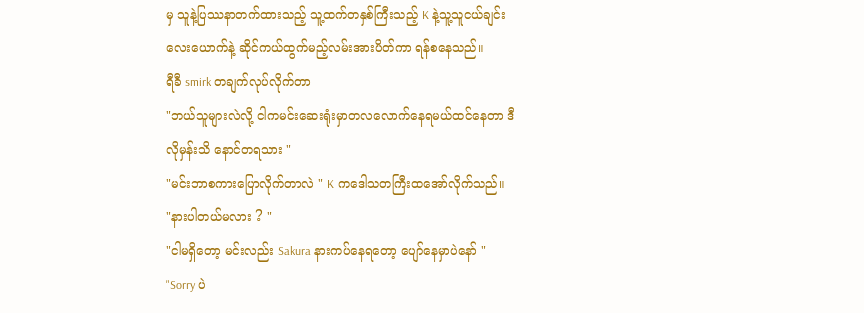မှ သူနဲ့ပြဿနာတက်ထားသည့် သူ့ထက်တနှစ်ကြီးသည့် K နဲ့သူ့သူငယ်ချင်းလေးယောက်နဲ့ ဆိုင်ကယ်ထွက်မည့်လမ်းအားပိတ်ကာ ရန်စနေသည်။
ရီခီ smirk တချက်လုပ်လိုက်တာ
"ဘယ်သူများလဲလို့ ငါကမင်းဆေးရုံးမှာတလလောက်နေရမယ်ထင်နေတာ ဒီလိုမှန်းသိ နောင်တရသား "
"မင်းဘာစကားပြောလိုက်တာလဲ " K ကဒေါသတကြီးထအော်လိုက်သည်။
"နားပါတယ်မလား ? "
"ငါမရှိတော့ မင်းလည်း Sakura နားကပ်နေရတော့ ပျော်နေမှာပဲနော် "
"Sorry ပဲ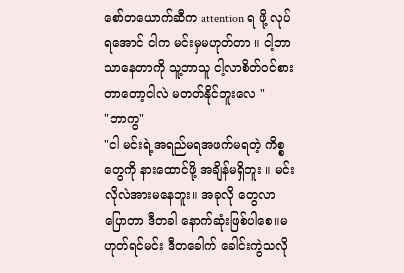စော်တယောက်ဆီက attention ရ ဖို့ လုပ်ရအောင် ငါက မင်းမှမဟုတ်တာ ။ ငါ့ဘာသာနေတာကို သူ့ဘာသူ ငါ့လာစိတ်ဝင်စားတာတော့ငါလဲ မတတ်နိုင်ဘူးလေ "
"ဘာကွ"
"ငါ မင်းရဲ့အရည်မရအဖက်မရတဲ့ ကိစ္စတွေကို နားထောင်ဖို့ အချိန်မရှိဘူး ။ မင်းလိုလဲအားမနေဘူး။ အခုလို တွေလာပြောတာ ဒီတခါ နောက်ဆုံးဖြစ်ပါစေ။မဟုတ်ရင်မင်း ဒီတခေါက် ခေါင်းကွဲသလို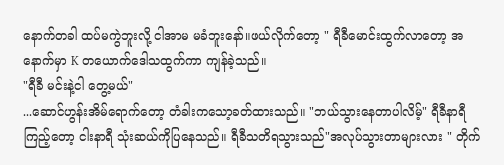နောက်တခါ ထပ်မကွဲဘူးလို့ ငါအာမ မခံဘူးနော်။ဖယ်လိုက်တော့ " ရီခီမောင်းထွက်လာတော့ အနောက်မှာ K တယောက်ဒေါသထွက်ကာ ကျန်ခဲ့သည်။
"ရီခီ မင်းနဲ့ငါ တွေ့မယ်"
...ဆောင်ဟွန်းအိမ်ရောက်တော့ တံခါးကသော့ခတ်ထားသည်။ "ဘယ်သွားနေတာပါလိမ့်" ရီခီနာရီကြည့်တော့ ငါးနာရီ သုံးဆယ်ကိုပြနေသည်။ ရီခီသတိရသွားသည်"အလုပ်သွားတာများလား " တိုက်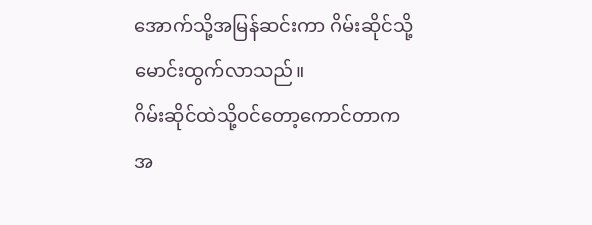အောက်သို့အမြန်ဆင်းကာ ဂိမ်းဆိုင်သို့မောင်းထွက်လာသည်။
ဂိမ်းဆိုင်ထဲသို့ဝင်တော့ကောင်တာက အ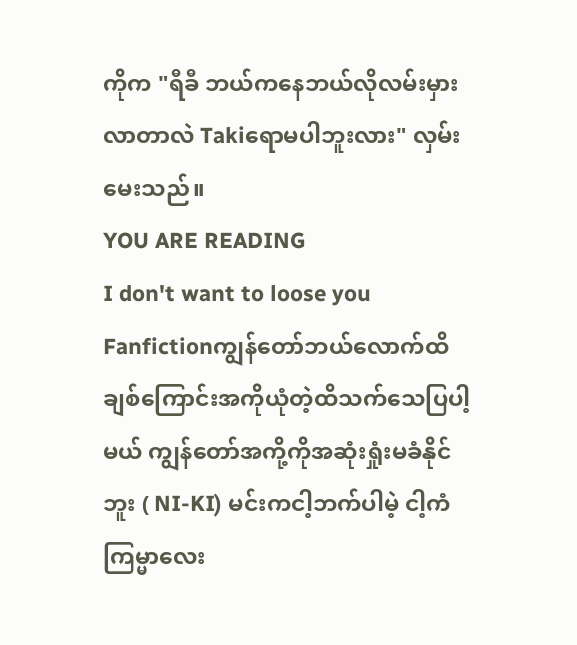ကိုက "ရီခီ ဘယ်ကနေဘယ်လိုလမ်းမှားလာတာလဲ Takiရောမပါဘူးလား" လှမ်းမေးသည်။
YOU ARE READING
I don't want to loose you
Fanfictionကျွန်တော်ဘယ်လောက်ထိချစ်ကြောင်းအကိုယုံတဲ့ထိသက်သေပြပါ့မယ် ကျွန်တော်အကို့ကိုအဆုံးရှုံးမခံနိုင်ဘူး ( NI-KI) မင်းကငါ့ဘက်ပါမဲ့ ငါ့ကံကြမ္မာလေး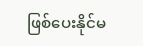ဖြစ်ပေးနိုင်မ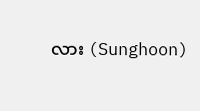လား (Sunghoon)